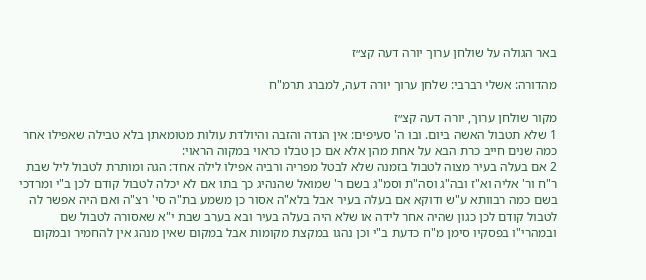באר הגולה על שולחן ערוך יורה דעה קצ״ז

מהדורה: אשלי רברבי: שלחן ערוך יורה דעה, למברג תרמ"ח

מקור שולחן ערוך, יורה דעה קצ״ז
1 שלא תטבול האשה ביום. ובו ה' סעיפים: אין הנדה והזבה והיולדת עולות מטומאתן בלא טבילה שאפילו אחר כמה שנים חייב כרת הבא על אחת מהן אלא אם כן טבלו כראוי במקוה הראוי:
2 אם בעלה בעיר מצוה לטבול בזמנה שלא לבטל מפריה ורביה אפילו לילה אחד: הגה ומותרת לטבול ליל שבת ר"ח ור' אליה וא"ז ובה"ג וסה"ת וסמ"ג בשם ר' שמואל שהנהיג כך בתו אם לא יכלה לטבול קודם לכן ב"י ומרדכי בשם כמה רבוותא ע"ש ודוקא אם בעלה בעיר אבל בלא"ה אסור כן משמע בת"ה סי' רצ"ה ואם היה אפשר לה לטבול קודם לכן כגון שהיה אחר לידה או שלא היה בעלה בעיר ובא בערב שבת י"א שאסורה לטבול שם ובמהרי"ו בפסקיו סימן מ"ח כדעת ב"י וכן נהגו במקצת מקומות אבל במקום שאין מנהג אין להחמיר ובמקום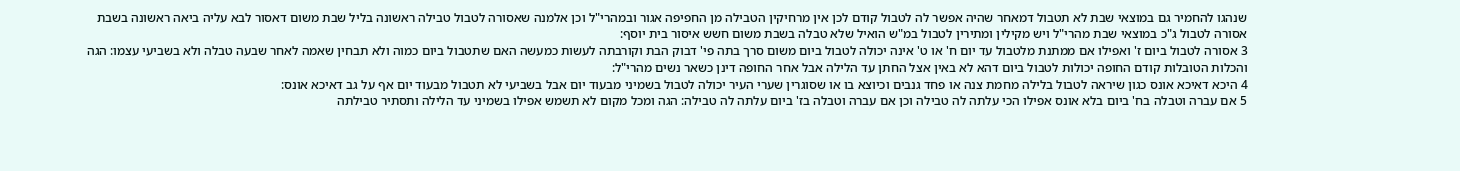שנהגו להחמיר גם במוצאי שבת לא תטבול דמאחר שהיה אפשר לה לטבול קודם לכן אין מרחיקין הטבילה מן החפיפה אגור ובמהרי"ל וכן אלמנה שאסורה לטבול טבילה ראשונה בליל שבת משום דאסור לבא עליה ביאה ראשונה בשבת אסורה לטבול ג"כ במוצאי שבת מהרי"ל ויש מקילין ומתירין לטבול במ"ש הואיל שלא טבלה בשבת משום חשש איסור בית יוסף:
3 אסורה לטבול ביום ז' ואפילו אם ממתנת מלטבול עד יום ח' או ט' אינה יכולה לטבול ביום משום סרך בתה פי' דבוק הבת וקורבתה לעשות כמעשה האם שתטבול ביום כמוה ולא תבחין שאמה לאחר שבעה טבלה ולא בשביעי עצמו: הגה והכלות הטובלות קודם החופה יכולות לטבול ביום דהא לא באין אצל החתן עד הלילה אבל אחר החופה דינן כשאר נשים מהרי"ל:
4 היכא דאיכא אונס כגון שיראה לטבול בלילה מחמת צנה או פחד גנבים וכיוצא בו או שסוגרין שערי העיר יכולה לטבול בשמיני מבעוד יום אבל בשביעי לא תטבול מבעוד יום אף על גב דאיכא אונס:
5 אם עברה וטבלה בח' ביום בלא אונס אפילו הכי עלתה לה טבילה וכן אם עברה וטבלה בז' ביום עלתה לה טבילה: הגה ומכל מקום לא תשמש אפילו בשמיני עד הלילה ותסתיר טבילתה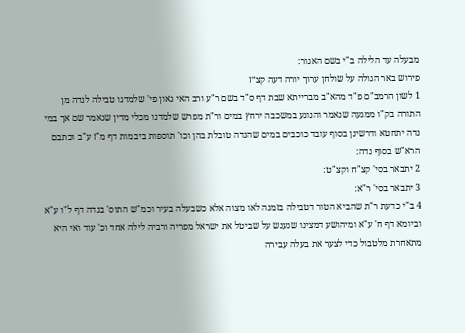מבעלה עד הלילה ב"י בשם האגור:
פירוש באר הגולה על שולחן ערוך יורה דעה קצ״ז
1 לשון הרמב"ם פ"ד מהא"ב מברייתא שבת דף ס"ד בשם ר"ע ורב האי גאון פי' שלמדנו טבילה לנדה מן התורה בק"ו ממגעה שנאמר והנוגע במשכבה ירחץ במים ור"ת מפרש שלמדנו מכלי מדין שנאמר שם אך במי נדה יתחטא ודרשינן בסוף עובד כוכבים במים שהנדה טובלת בהן וכו' תוספות ביבמות דף מ"ז ע"ב וכתבם הרא"ש בסוף נדה:
2 יתבאר בסי' קצ"ח וקצ"ט:
3 יתבאר בסי' ר"א:
4 ב"י כדעת ר"ת שהביא הטור דטבילה בזמנה לאו מצוה אלא כשבעלה בעיר וכמ"ש התוס' בנדה דף ל"ו ע"א וביומא דף ח' ע"א ומיהושע דמצינו שנענש על שביטל את ישראל מפריה ורביה לילה אחד וכ' עוד ואי היא מתאחרת מלטבול כדי לצער את בעלה עבירה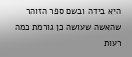היא בידה ובשם ספר הזוהר שהאשה שעושה כן גורמת כמה רעות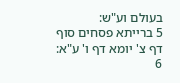בעולם וע"ש:
5 ברייתא פסחים סוף דף צ' יומא דף ו' ע"א:
6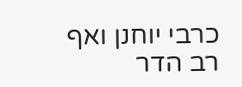כרבי יוחנן ואף רב הדר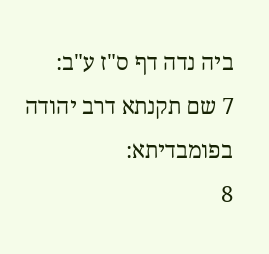ביה נדה דף ס"ז ע"ב:
7 שם תקנתא דרב יהודה בפומבדיתא:
8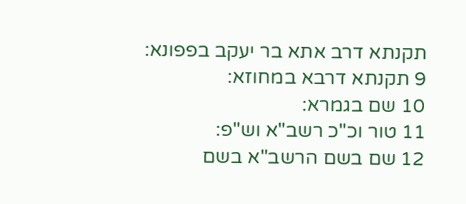תקנתא דרב אתא בר יעקב בפפונא:
9 תקנתא דרבא במחוזא:
10 שם בגמרא:
11 טור וכ"כ רשב"א וש"פ:
12 שם בשם הרשב"א בשם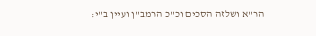הר"א ושלזה הסכים וכ"כ הרמב"ן ועיין ב"י: